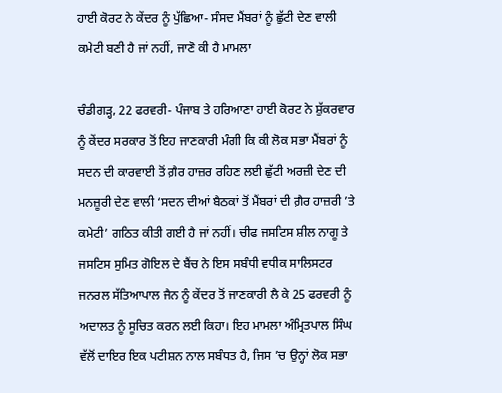ਹਾਈ ਕੋਰਟ ਨੇ ਕੇਂਦਰ ਨੂੰ ਪੁੱਛਿਆ- ਸੰਸਦ ਮੈਂਬਰਾਂ ਨੂੰ ਛੁੱਟੀ ਦੇਣ ਵਾਲੀ ਕਮੇਟੀ ਬਣੀ ਹੈ ਜਾਂ ਨਹੀਂ, ਜਾਣੋ ਕੀ ਹੈ ਮਾਮਲਾ

ਚੰਡੀਗੜ੍ਹ, 22 ਫਰਵਰੀ- ਪੰਜਾਬ ਤੇ ਹਰਿਆਣਾ ਹਾਈ ਕੋਰਟ ਨੇ ਸ਼ੁੱਕਰਵਾਰ ਨੂੰ ਕੇਂਦਰ ਸਰਕਾਰ ਤੋਂ ਇਹ ਜਾਣਕਾਰੀ ਮੰਗੀ ਕਿ ਕੀ ਲੋਕ ਸਭਾ ਮੈਂਬਰਾਂ ਨੂੰ ਸਦਨ ਦੀ ਕਾਰਵਾਈ ਤੋਂ ਗ਼ੈਰ ਹਾਜ਼ਰ ਰਹਿਣ ਲਈ ਛੁੱਟੀ ਅਰਜ਼ੀ ਦੇਣ ਦੀ ਮਨਜ਼ੂਰੀ ਦੇਣ ਵਾਲੀ ‘ਸਦਨ ਦੀਆਂ ਬੈਠਕਾਂ ਤੋਂ ਮੈਂਬਰਾਂ ਦੀ ਗ਼ੈਰ ਹਾਜ਼ਰੀ ’ਤੇ ਕਮੇਟੀ’ ਗਠਿਤ ਕੀਤੀ ਗਈ ਹੈ ਜਾਂ ਨਹੀਂ। ਚੀਫ ਜਸਟਿਸ ਸ਼ੀਲ ਨਾਗੂ ਤੇ ਜਸਟਿਸ ਸੁਮਿਤ ਗੋਇਲ ਦੇ ਬੈਂਚ ਨੇ ਇਸ ਸਬੰਧੀ ਵਧੀਕ ਸਾਲਿਸਟਰ ਜਨਰਲ ਸੱਤਿਆਪਾਲ ਜੈਨ ਨੂੰ ਕੇਂਦਰ ਤੋਂ ਜਾਣਕਾਰੀ ਲੈ ਕੇ 25 ਫਰਵਰੀ ਨੂੰ ਅਦਾਲਤ ਨੂੰ ਸੂਚਿਤ ਕਰਨ ਲਈ ਕਿਹਾ। ਇਹ ਮਾਮਲਾ ਅੰਮ੍ਰਿਤਪਾਲ ਸਿੰਘ ਵੱਲੋਂ ਦਾਇਰ ਇਕ ਪਟੀਸ਼ਨ ਨਾਲ ਸਬੰਧਤ ਹੈ, ਜਿਸ ’ਚ ਉਨ੍ਹਾਂ ਲੋਕ ਸਭਾ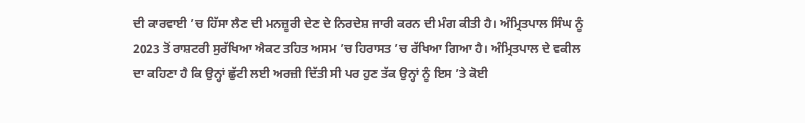ਦੀ ਕਾਰਵਾਈ ’ਚ ਹਿੱਸਾ ਲੈਣ ਦੀ ਮਨਜ਼ੂਰੀ ਦੇਣ ਦੇ ਨਿਰਦੇਸ਼ ਜਾਰੀ ਕਰਨ ਦੀ ਮੰਗ ਕੀਤੀ ਹੈ। ਅੰਮ੍ਰਿਤਪਾਲ ਸਿੰਘ ਨੂੰ 2023 ਤੋਂ ਰਾਸ਼ਟਰੀ ਸੁਰੱਖਿਆ ਐਕਟ ਤਹਿਤ ਅਸਮ ’ਚ ਹਿਰਾਸਤ ’ਚ ਰੱਖਿਆ ਗਿਆ ਹੈ। ਅੰਮ੍ਰਿਤਪਾਲ ਦੇ ਵਕੀਲ ਦਾ ਕਹਿਣਾ ਹੈ ਕਿ ਉਨ੍ਹਾਂ ਛੁੱਟੀ ਲਈ ਅਰਜ਼ੀ ਦਿੱਤੀ ਸੀ ਪਰ ਹੁਣ ਤੱਕ ਉਨ੍ਹਾਂ ਨੂੰ ਇਸ ’ਤੇ ਕੋਈ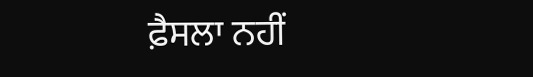ਫ਼ੈਸਲਾ ਨਹੀਂ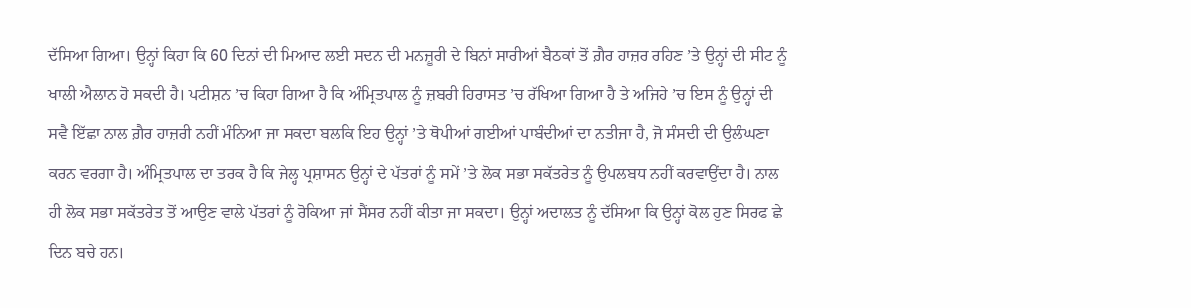ਦੱਸਿਆ ਗਿਆ। ਉਨ੍ਹਾਂ ਕਿਹਾ ਕਿ 60 ਦਿਨਾਂ ਦੀ ਮਿਆਦ ਲਈ ਸਦਨ ਦੀ ਮਨਜ਼ੂਰੀ ਦੇ ਬਿਨਾਂ ਸਾਰੀਆਂ ਬੈਠਕਾਂ ਤੋਂ ਗ਼ੈਰ ਹਾਜ਼ਰ ਰਹਿਣ ’ਤੇ ਉਨ੍ਹਾਂ ਦੀ ਸੀਟ ਨੂੰ ਖਾਲੀ ਐਲਾਨ ਹੋ ਸਕਦੀ ਹੈ। ਪਟੀਸ਼ਨ ’ਚ ਕਿਹਾ ਗਿਆ ਹੈ ਕਿ ਅੰਮ੍ਰਿਤਪਾਲ ਨੂੰ ਜ਼ਬਰੀ ਹਿਰਾਸਤ ’ਚ ਰੱਖਿਆ ਗਿਆ ਹੈ ਤੇ ਅਜਿਹੇ ’ਚ ਇਸ ਨੂੰ ਉਨ੍ਹਾਂ ਦੀ ਸਵੈ ਇੱਛਾ ਨਾਲ ਗ਼ੈਰ ਹਾਜ਼ਰੀ ਨਹੀਂ ਮੰਨਿਆ ਜਾ ਸਕਦਾ ਬਲਕਿ ਇਹ ਉਨ੍ਹਾਂ ’ਤੇ ਥੋਪੀਆਂ ਗਈਆਂ ਪਾਬੰਦੀਆਂ ਦਾ ਨਤੀਜਾ ਹੈ, ਜੋ ਸੰਸਦੀ ਦੀ ਉਲੰਘਣਾ ਕਰਨ ਵਰਗਾ ਹੈ। ਅੰਮ੍ਰਿਤਪਾਲ ਦਾ ਤਰਕ ਹੈ ਕਿ ਜੇਲ੍ਹ ਪ੍ਰਸ਼ਾਸਨ ਉਨ੍ਹਾਂ ਦੇ ਪੱਤਰਾਂ ਨੂੰ ਸਮੇਂ ’ਤੇ ਲੋਕ ਸਭਾ ਸਕੱਤਰੇਤ ਨੂੰ ਉਪਲਬਧ ਨਹੀਂ ਕਰਵਾਉਂਦਾ ਹੈ। ਨਾਲ ਹੀ ਲੋਕ ਸਭਾ ਸਕੱਤਰੇਤ ਤੋਂ ਆਉਣ ਵਾਲੇ ਪੱਤਰਾਂ ਨੂੰ ਰੋਕਿਆ ਜਾਂ ਸੈਂਸਰ ਨਹੀਂ ਕੀਤਾ ਜਾ ਸਕਦਾ। ਉਨ੍ਹਾਂ ਅਦਾਲਤ ਨੂੰ ਦੱਸਿਆ ਕਿ ਉਨ੍ਹਾਂ ਕੋਲ ਹੁਣ ਸਿਰਫ ਛੇ ਦਿਨ ਬਚੇ ਹਨ।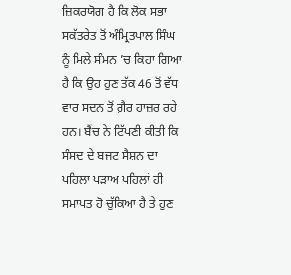ਜ਼ਿਕਰਯੋਗ ਹੈ ਕਿ ਲੋਕ ਸਭਾ ਸਕੱਤਰੇਤ ਤੋਂ ਅੰਮ੍ਰਿਤਪਾਲ ਸਿੰਘ ਨੂੰ ਮਿਲੇ ਸੰਮਨ ’ਚ ਕਿਹਾ ਗਿਆ ਹੈ ਕਿ ਉਹ ਹੁਣ ਤੱਕ 46 ਤੋਂ ਵੱਧ ਵਾਰ ਸਦਨ ਤੋਂ ਗ਼ੈਰ ਹਾਜ਼ਰ ਰਹੇ ਹਨ। ਬੈਂਚ ਨੇ ਟਿੱਪਣੀ ਕੀਤੀ ਕਿ ਸੰਸਦ ਦੇ ਬਜਟ ਸੈਸ਼ਨ ਦਾ ਪਹਿਲਾ ਪੜਾਅ ਪਹਿਲਾਂ ਹੀ ਸਮਾਪਤ ਹੋ ਚੁੱਕਿਆ ਹੈ ਤੇ ਹੁਣ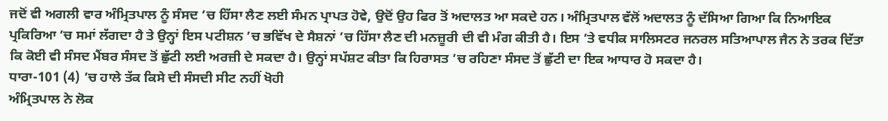ਜਦੋਂ ਵੀ ਅਗਲੀ ਵਾਰ ਅੰਮ੍ਰਿਤਪਾਲ ਨੂੰ ਸੰਸਦ ’ਚ ਹਿੱਸਾ ਲੈਣ ਲਈ ਸੰਮਨ ਪ੍ਰਾਪਤ ਹੋਵੇ, ਉਦੋਂ ਉਹ ਫਿਰ ਤੋਂ ਅਦਾਲਤ ਆ ਸਕਦੇ ਹਨ। ਅੰਮ੍ਰਿਤਪਾਲ ਵੱਲੋਂ ਅਦਾਲਤ ਨੂੰ ਦੱਸਿਆ ਗਿਆ ਕਿ ਨਿਆਇਕ ਪ੍ਰਕਿਰਿਆ ’ਚ ਸਮਾਂ ਲੱਗਦਾ ਹੈ ਤੇ ਉਨ੍ਹਾਂ ਇਸ ਪਟੀਸ਼ਨ ’ਚ ਭਵਿੱਖ ਦੇ ਸੈਸ਼ਨਾਂ ’ਚ ਹਿੱਸਾ ਲੈਣ ਦੀ ਮਨਜ਼ੂਰੀ ਦੀ ਵੀ ਮੰਗ ਕੀਤੀ ਹੈ। ਇਸ ’ਤੇ ਵਧੀਕ ਸਾਲਿਸਟਰ ਜਨਰਲ ਸਤਿਆਪਾਲ ਜੈਨ ਨੇ ਤਰਕ ਦਿੱਤਾ ਕਿ ਕੋਈ ਵੀ ਸੰਸਦ ਮੈਂਬਰ ਸੰਸਦ ਤੋਂ ਛੁੱਟੀ ਲਈ ਅਰਜ਼ੀ ਦੇ ਸਕਦਾ ਹੈ। ਉਨ੍ਹਾਂ ਸਪੱਸ਼ਟ ਕੀਤਾ ਕਿ ਹਿਰਾਸਤ ’ਚ ਰਹਿਣਾ ਸੰਸਦ ਤੋਂ ਛੁੱਟੀ ਦਾ ਇਕ ਆਧਾਰ ਹੋ ਸਕਦਾ ਹੈ।
ਧਾਰਾ-101 (4) ’ਚ ਹਾਲੇ ਤੱਕ ਕਿਸੇ ਦੀ ਸੰਸਦੀ ਸੀਟ ਨਹੀਂ ਖੋਹੀ
ਅੰਮ੍ਰਿਤਪਾਲ ਨੇ ਲੋਕ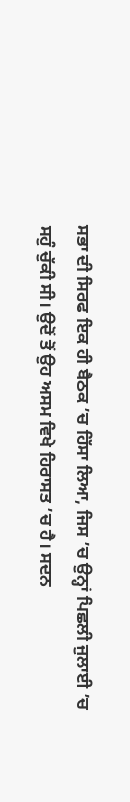ਸਭਾ ਦੀ ਸਿਰਫ ਇਕ ਹੀ ਬੈਠਕ ’ਚ ਹਿੱਸਾ ਲਿਆ, ਜਿਸ ’ਚ ਉਨ੍ਹਾਂ ਪਿਛਲੀ ਜੁਲਾਈ ’ਚ ਸਹੁੰ ਚੁੱਕੀ ਸੀ। ਉਦੋਂ ਤੋਂ ਉਹ ਅਸਮ ਵਿਖੇ ਹਿਰਾਸਤ ’ਚ ਹੈ। ਸਦਨ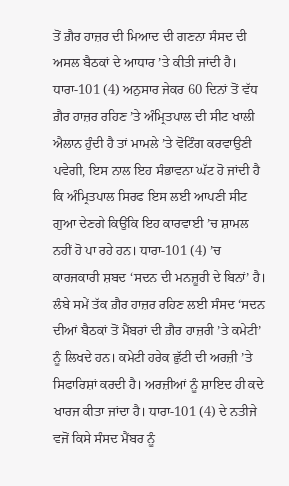ਤੋਂ ਗ਼ੈਰ ਹਾਜ਼ਰ ਦੀ ਮਿਆਦ ਦੀ ਗਣਨਾ ਸੰਸਦ ਦੀ ਅਸਲ ਬੈਠਕਾਂ ਦੇ ਆਧਾਰ ’ਤੇ ਕੀਤੀ ਜਾਂਦੀ ਹੈ। ਧਾਰਾ-101 (4) ਅਨੁਸਾਰ ਜੇਕਰ 60 ਦਿਨਾਂ ਤੋਂ ਵੱਧ ਗ਼ੈਰ ਹਾਜ਼ਰ ਰਹਿਣ ’ਤੇ ਅੰਮ੍ਰਿਤਪਾਲ ਦੀ ਸੀਟ ਖਾਲੀ ਐਲਾਨ ਹੁੰਦੀ ਹੈ ਤਾਂ ਮਾਮਲੇ ’ਤੇ ਵੋਟਿੰਗ ਕਰਵਾਉਣੀ ਪਵੇਗੀ, ਇਸ ਨਾਲ ਇਹ ਸੰਭਾਵਨਾ ਘੱਟ ਹੋ ਜਾਂਦੀ ਹੈ ਕਿ ਅੰਮ੍ਰਿਤਪਾਲ ਸਿਰਫ ਇਸ ਲਈ ਆਪਣੀ ਸੀਟ ਗੁਆ ਦੇਣਗੇ ਕਿਉਂਕਿ ਇਹ ਕਾਰਵਾਈ ’ਚ ਸ਼ਾਮਲ ਨਹੀਂ ਹੋ ਪਾ ਰਹੇ ਹਨ। ਧਾਰਾ-101 (4) ’ਚ ਕਾਰਜਕਾਰੀ ਸ਼ਬਦ ‘ਸਦਨ ਦੀ ਮਨਜ਼ੂਰੀ ਦੇ ਬਿਨਾਂ’ ਹੈ। ਲੰਬੇ ਸਮੇਂ ਤੱਕ ਗ਼ੈਰ ਹਾਜ਼ਰ ਰਹਿਣ ਲਈ ਸੰਸਦ ‘ਸਦਨ ਦੀਆਂ ਬੈਠਕਾਂ ਤੋਂ ਮੈਂਬਰਾਂ ਦੀ ਗ਼ੈਰ ਹਾਜ਼ਰੀ ’ਤੇ ਕਮੇਟੀ’ ਨੂੰ ਲਿਖਦੇ ਹਨ। ਕਮੇਟੀ ਹਰੇਕ ਛੁੱਟੀ ਦੀ ਅਰਜ਼ੀ ’ਤੇ ਸਿਫਾਰਿਸ਼ਾਂ ਕਰਦੀ ਹੈ। ਅਰਜ਼ੀਆਂ ਨੂੰ ਸ਼ਾਇਦ ਹੀ ਕਦੇ ਖਾਰਜ ਕੀਤਾ ਜਾਂਦਾ ਹੈ। ਧਾਰਾ-101 (4) ਦੇ ਨਤੀਜੇ ਵਜੋਂ ਕਿਸੇ ਸੰਸਦ ਮੈਂਬਰ ਨੂੰ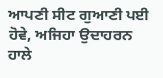ਆਪਣੀ ਸੀਟ ਗੁਆਣੀ ਪਈ ਹੋਵੇ, ਅਜਿਹਾ ਉਦਾਹਰਨ ਹਾਲੇ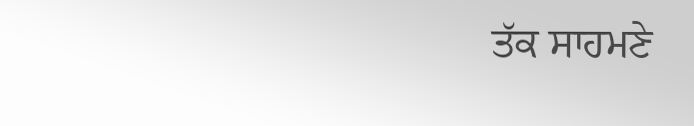ਤੱਕ ਸਾਹਮਣੇ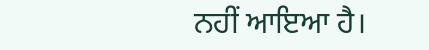ਨਹੀਂ ਆਇਆ ਹੈ।